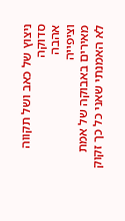ניצוץ של כאב ושל תקווה סדוקה
אהבה
וציפייה
מאירים באבוקה של אמת
לא האמנתי שאני כל כך זקוק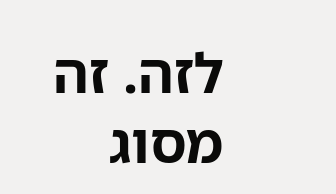לזה. זה מסוג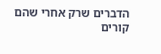הדברים שרק אחרי שהם קורים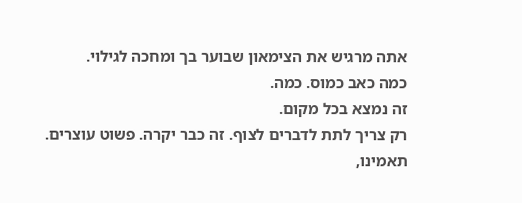אתה מרגיש את הצימאון שבוער בך ומחכה לגילוי.
כמה כאב כמוס. כמה.
זה נמצא בכל מקום.
רק צריך לתת לדברים לצוף. זה כבר יקרה. פשוט עוצרים.
תאמינו,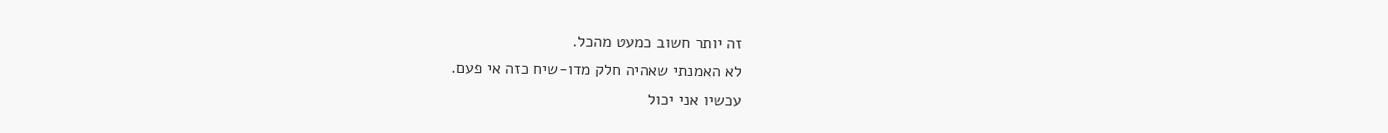זה יותר חשוב כמעט מהכל.
לא האמנתי שאהיה חלק מדו-שיח כזה אי פעם.
עכשיו אני יכול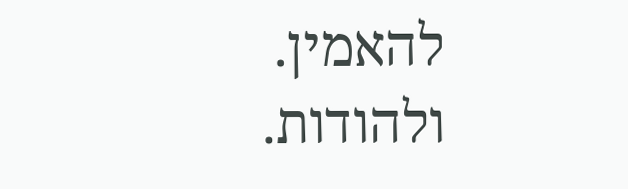להאמין.
ולהודות.